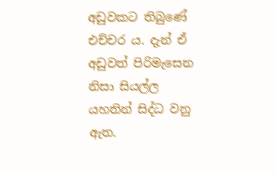අඩුවකට තිබුණේ එච්චර ය. දැන් ඒ අඩුවත් පිරිමැසෙන නිසා සියල්ල යහතින් සිද්ධ වනු ඇත.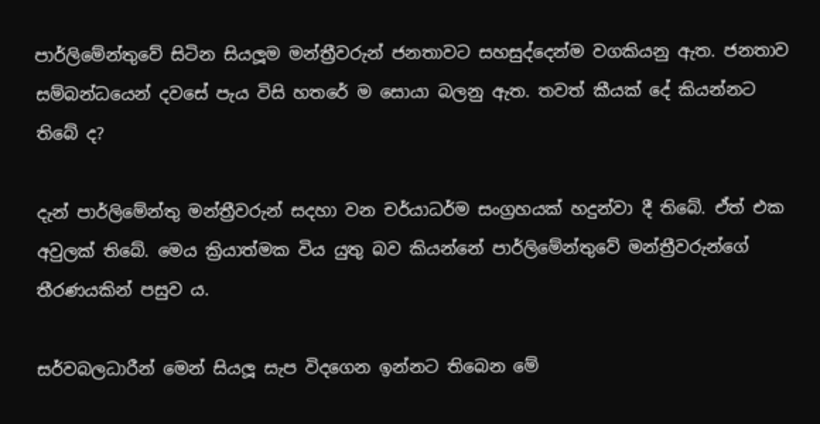පාර්ලිමේන්තුවේ සිටින සියලූම මන්ත්‍රීවරුන් ජනතාවට සහසුද්දෙන්ම වගකියනු ඇත. ජනතාව සම්බන්ධයෙන් දවසේ පැය විසි හතරේ ම සොයා බලනු ඇත. තවත් කීයක් දේ කියන්නට තිබේ ද?

දැන් පාර්ලිමේන්තු මන්ත්‍රීවරුන් සදහා වන චර්යාධර්ම සංග්‍රහයක් හදුන්වා දී තිබේ. ඒත් එක අවුලක් තිබේ. මෙය ක්‍රියාත්මක විය යුතු බව කියන්නේ පාර්ලිමේන්තුවේ මන්ත්‍රීවරුන්ගේ තීරණයකින් පසුව ය.

සර්වබලධාරීන් මෙන් සියලූ සැප විදගෙන ඉන්නට තිබෙන මේ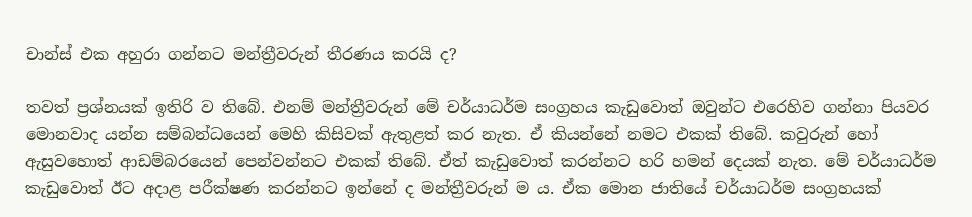චාන්ස් එක අහුරා ගන්නට මන්ත්‍රීවරුන් තීරණය කරයි ද?

තවත් ප්‍රශ්නයක් ඉතිරි ව තිබේ. එනම් මන්ත්‍රීවරුන් මේ චර්යාධර්ම සංග්‍රහය කැඩුවොත් ඔවුන්ට එරෙහිව ගන්නා පියවර මොනවාද යන්න සම්බන්ධයෙන් මෙහි කිසිවක් ඇතුළත් කර නැත. ඒ කියන්නේ නමට එකක් තිබේ. කවුරුන් හෝ ඇසුවහොත් ආඩම්බරයෙන් පෙන්වන්නට එකක් තිබේ. ඒත් කැඩුවොත් කරන්නට හරි හමන් දෙයක් නැත. මේ චර්යාධර්ම කැඩුවොත් ඊට අදාළ පරීක්ෂණ කරන්නට ඉන්නේ ද මන්ත්‍රීවරුන් ම ය. ඒක මොන ජාතියේ චර්යාධර්ම සංග්‍රහයක්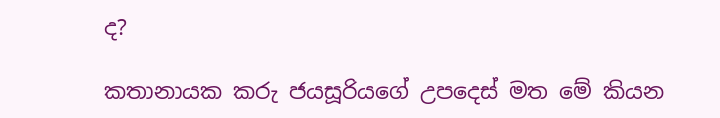ද?

කතානායක කරු ජයසූරියගේ උපදෙස් මත මේ කියන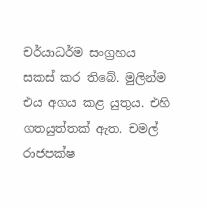චර්යාධර්ම සංග්‍රහය සකස් කර තිබේ. මුලින්ම එය අගය කළ යුතුය. එහි ගතයුත්තක් ඇත. චමල් රාජපක්ෂ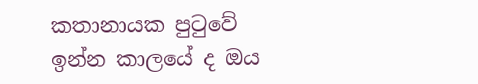කතානායක පුටුවේ ඉන්න කාලයේ ද ඔය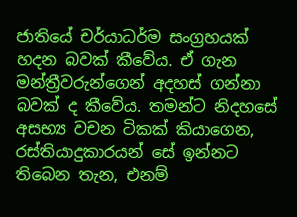ජාතියේ චර්යාධර්ම සංග්‍රහයක් හදන බවක් කීවේය. ඒ ගැන මන්ත්‍රීවරුන්ගෙන් අදහස් ගන්නා බවක් ද කීවේය. තමන්ට නිදහසේ අසභ්‍ය වචන ටිකක් කියාගෙන, රස්තියාදුකාරයන් සේ ඉන්නට තිබෙන තැන, එනම්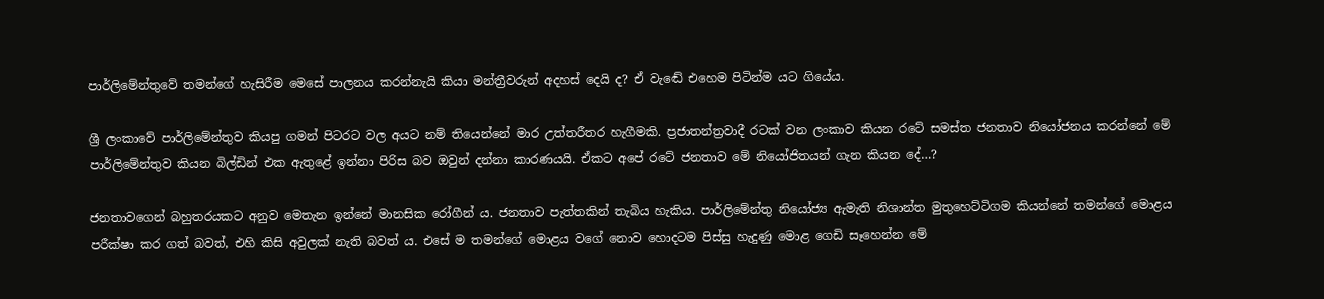පාර්ලිමේන්තුවේ තමන්ගේ හැසිරීම මෙසේ පාලනය කරන්නැයි කියා මන්ත්‍රීවරුන් අදහස් දෙයි ද? ඒ වැඬේ එහෙම පිටින්ම යට ගියේය.

ශ්‍රී ලංකාවේ පාර්ලිමේන්තුව කියපු ගමන් පිටරට වල අයට නම් තියෙන්නේ මාර උත්තරීතර හැගීමකි. ප්‍රජාතන්ත්‍රවාදී රටක් වන ලංකාව කියන රටේ සමස්ත ජනතාව නියෝජනය කරන්නේ මේ පාර්ලිමේන්තුව කියන බිල්ඩින් එක ඇතුළේ ඉන්නා පිරිස බව ඔවුන් දන්නා කාරණයයි. ඒකට අපේ රටේ ජනතාව මේ නියෝජිතයන් ගැන කියන දේ…?

ජනතාවගෙන් බහුතරයකට අනුව මෙතැන ඉන්නේ මානසික රෝගීන් ය. ජනතාව පැත්තකින් තැබිය හැකිය. පාර්ලිමේන්තු නියෝජ්‍ය ඇමැති නිශාන්ත මුතුහෙට්ටිගම කියන්නේ තමන්ගේ මොළය පරීක්ෂා කර ගත් බවත්, එහි කිසි අවුලක් නැති බවත් ය. එසේ ම තමන්ගේ මොළය වගේ නොව හොදටම පිස්සු හැදුණු මොළ ගෙඩි සෑහෙන්න මේ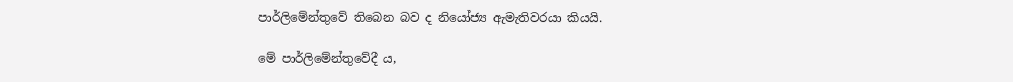පාර්ලිමේන්තුවේ තිබෙන බව ද නියෝජ්‍ය ඇමැතිවරයා කියයි.

මේ පාර්ලිමේන්තුවේදී ය,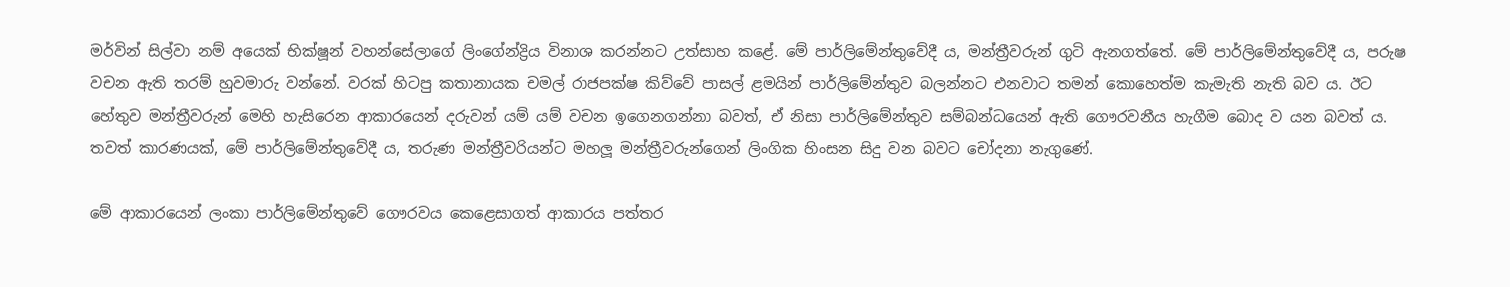මර්වින් සිල්වා නම් අයෙක් භික්ෂූන් වහන්සේලාගේ ලිංගේන්ද්‍රිය විනාශ කරන්නට උත්සාහ කළේ. මේ පාර්ලිමේන්තුවේදී ය, මන්ත්‍රීවරුන් ගුටි ඇනගත්තේ. මේ පාර්ලිමේන්තුවේදී ය, පරුෂ වචන ඇති තරම් හුවමාරු වන්නේ. වරක් හිටපු කතානායක චමල් රාජපක්ෂ කිව්වේ පාසල් ළමයින් පාර්ලිමේන්තුව බලන්නට එනවාට තමන් කොහෙත්ම කැමැති නැති බව ය. ඊට හේතුව මන්ත්‍රීවරුන් මෙහි හැසිරෙන ආකාරයෙන් දරුවන් යම් යම් වචන ඉගෙනගන්නා බවත්, ඒ නිසා පාර්ලිමේන්තුව සම්බන්ධයෙන් ඇති ගෞරවනීය හැගීම බොද ව යන බවත් ය. තවත් කාරණයක්, මේ පාර්ලිමේන්තුවේදී ය, තරුණ මන්ත්‍රීවරියන්ට මහලූ මන්ත්‍රීවරුන්ගෙන් ලිංගික හිංසන සිදු වන බවට චෝදනා නැගුණේ.

මේ ආකාරයෙන් ලංකා පාර්ලිමේන්තුවේ ගෞරවය කෙළෙසාගත් ආකාරය පත්තර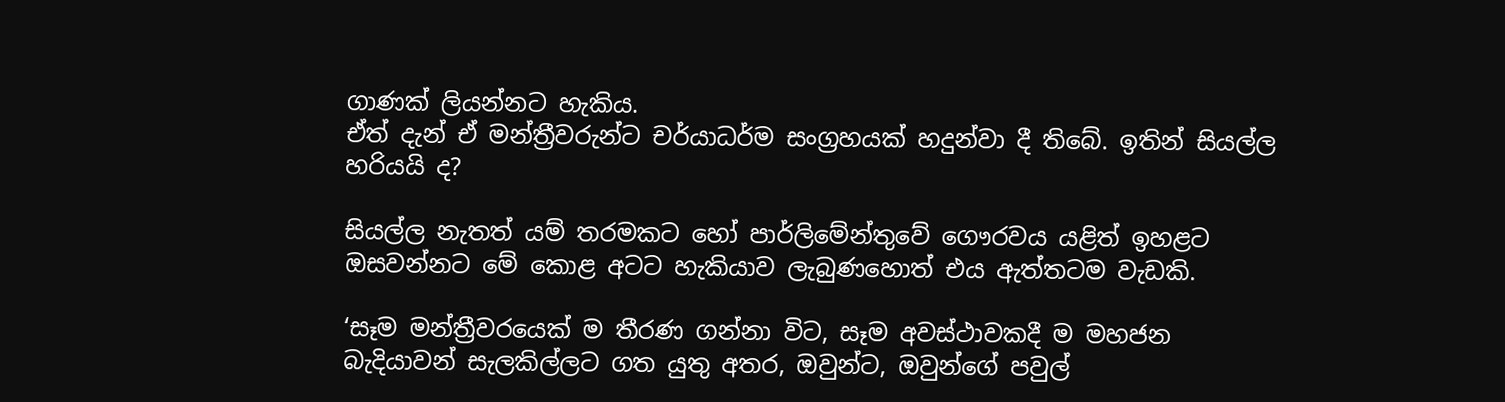ගාණක් ලියන්නට හැකිය.
ඒත් දැන් ඒ මන්ත්‍රීවරුන්ට චර්යාධර්ම සංග්‍රහයක් හදුන්වා දී තිබේ. ඉතින් සියල්ල හරියයි ද?

සියල්ල නැතත් යම් තරමකට හෝ පාර්ලිමේන්තුවේ ගෞරවය යළිත් ඉහළට ඔසවන්නට මේ කොළ අටට හැකියාව ලැබුණහොත් එය ඇත්තටම වැඩකි.

‘සෑම මන්ත්‍රීවරයෙක් ම තීරණ ගන්නා විට, සෑම අවස්ථාවකදී ම මහජන බැදියාවන් සැලකිල්ලට ගත යුතු අතර, ඔවුන්ට, ඔවුන්ගේ පවුල්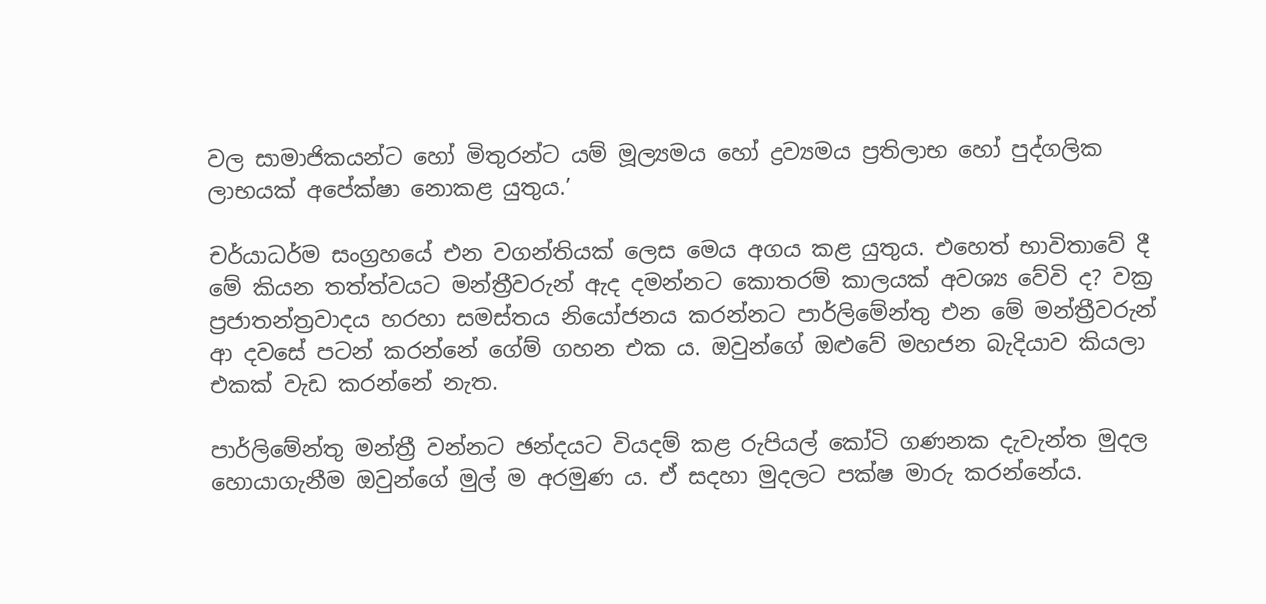වල සාමාජිකයන්ට හෝ මිතුරන්ට යම් මූල්‍යමය හෝ ද්‍රව්‍යමය ප්‍රතිලාභ හෝ පුද්ගලික ලාභයක් අපේක්ෂා නොකළ යුතුය.’

චර්යාධර්ම සංග්‍රහයේ එන වගන්තියක් ලෙස මෙය අගය කළ යුතුය. එහෙත් භාවිතාවේ දී මේ කියන තත්ත්වයට මන්ත්‍රීවරුන් ඇද දමන්නට කොතරම් කාලයක් අවශ්‍ය වේවි ද? වක්‍ර ප්‍රජාතන්ත්‍රවාදය හරහා සමස්තය නියෝජනය කරන්නට පාර්ලිමේන්තු එන මේ මන්ත්‍රීවරුන් ආ දවසේ පටන් කරන්නේ ගේම් ගහන එක ය. ඔවුන්ගේ ඔළුවේ මහජන බැදියාව කියලා එකක් වැඩ කරන්නේ නැත.

පාර්ලිමේන්තු මන්ත්‍රී වන්නට ඡන්දයට වියදම් කළ රුපියල් කෝටි ගණනක දැවැන්ත මුදල හොයාගැනීම ඔවුන්ගේ මුල් ම අරමුණ ය. ඒ සදහා මුදලට පක්ෂ මාරු කරන්නේය.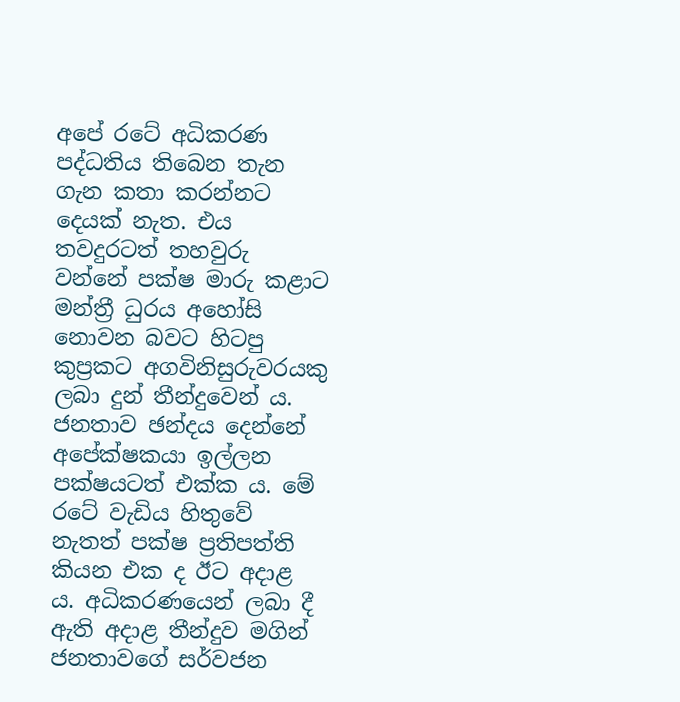අපේ රටේ අධිකරණ පද්ධතිය තිබෙන තැන ගැන කතා කරන්නට දෙයක් නැත. එය තවදුරටත් තහවුරු වන්නේ පක්ෂ මාරු කළාට මන්ත්‍රී ධුරය අහෝසි නොවන බවට හිටපු කුප්‍රකට අගවිනිසුරුවරයකු ලබා දුන් තීන්දුවෙන් ය. ජනතාව ඡන්දය දෙන්නේ අපේක්ෂකයා ඉල්ලන පක්ෂයටත් එක්ක ය. මේ රටේ වැඩිය හිතුවේ නැතත් පක්ෂ ප්‍රතිපත්ති කියන එක ද ඊට අදාළ ය. අධිකරණයෙන් ලබා දී ඇති අදාළ තීන්දුව මගින් ජනතාවගේ සර්වජන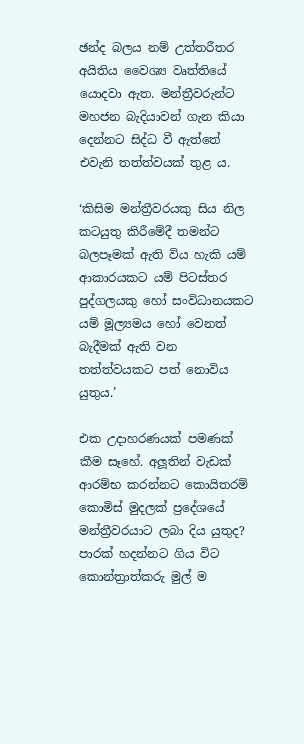ඡන්ද බලය නම් උත්තරීතර අයිතිය වෛශ්‍ය වෘත්තියේ යොදවා ඇත. මන්ත්‍රීවරුන්ට මහජන බැදියාවන් ගැන කියා දෙන්නට සිද්ධ වී ඇත්තේ එවැනි තත්ත්වයක් තුළ ය.

‘කිසිම මන්ත්‍රීවරයකු සිය නිල කටයුතු කිරීමේදී තමන්ට බලපෑමක් ඇති විය හැකි යම් ආකාරයකට යම් පිටස්තර පුද්ගලයකු හෝ සංවිධානයකට යම් මූල්‍යමය හෝ වෙනත් බැදීමක් ඇති වන තත්ත්වයකට පත් නොවිය යුතුය.’

එක උදාහරණයක් පමණක් කීම සෑහේ. අලූතින් වැඩක් ආරම්භ කරන්නට කොයිතරම් කොමිස් මුදලක් ප්‍රදේශයේ මන්ත්‍රීවරයාට ලබා දිය යුතුද? පාරක් හදන්නට ගිය විට කොන්ත්‍රාත්කරු මුල් ම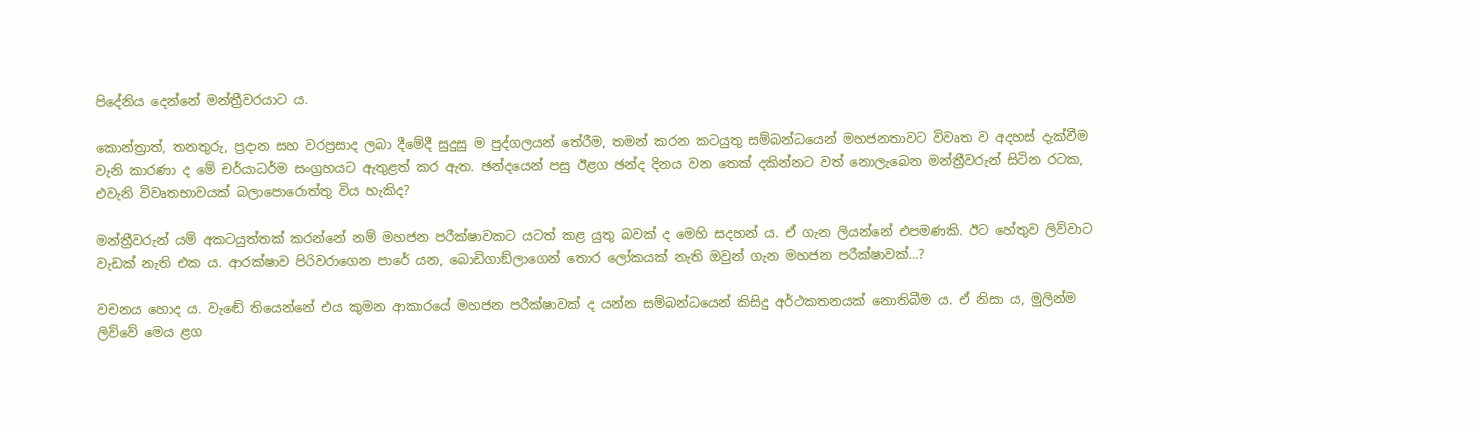පිදේනිය දෙන්නේ මන්ත්‍රීවරයාට ය.

කොන්ත්‍රාත්, තනතුරු, ප්‍රදාන සහ වරප්‍රසාද ලබා දීමේදී සුදුසු ම පුද්ගලයන් තේරීම, තමන් කරන කටයුතු සම්බන්ධයෙන් මහජනතාවට විවෘත ව අදහස් දැක්වීම වැනි කාරණා ද මේ චර්යාධර්ම සංග්‍රහයට ඇතුළත් කර ඇත. ඡන්දයෙන් පසු ඊළග ඡන්ද දිනය වන තෙක් දකින්නට වත් නොලැබෙන මන්ත්‍රීවරුන් සිටින රටක, එවැනි විවෘතභාවයක් බලාපොරොත්තු විය හැකිද?

මන්ත්‍රීවරුන් යම් අකටයුත්තක් කරන්නේ නම් මහජන පරීක්ෂාවකට යටත් කළ යුතු බවක් ද මෙහි සදහන් ය. ඒ ගැන ලියන්නේ එපමණකි. ඊට හේතුව ලිව්වාට වැඩක් නැති එක ය. ආරක්ෂාව පිරිවරාගෙන පාරේ යන, බොඩිගාඞ්ලාගෙන් තොර ලෝකයක් නැති ඔවුන් ගැන මහජන පරීක්ෂාවක්…?

වචනය හොද ය. වැඬේ තියෙන්නේ එය කුමන ආකාරයේ මහජන පරීක්ෂාවක් ද යන්න සම්බන්ධයෙන් කිසිදු අර්ථකතනයක් නොතිබීම ය. ඒ නිසා ය, මුලින්ම ලිව්වේ මෙය ළග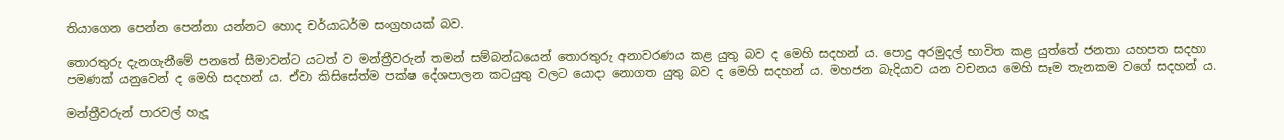තියාගෙන පෙන්න පෙන්නා යන්නට හොද චර්යාධර්ම සංග්‍රහයක් බව.

තොරතුරු දැනගැනීමේ පනතේ සීමාවන්ට යටත් ව මන්ත්‍රීවරුන් තමන් සම්බන්ධයෙන් තොරතුරු අනාවරණය කළ යුතු බව ද මෙහි සදහන් ය. පොදු අරමුදල් භාවිත කළ යුත්තේ ජනතා යහපත සදහා පමණක් යනුවෙන් ද මෙහි සදහන් ය. ඒවා කිසිසේත්ම පක්ෂ දේශපාලන කටයුතු වලට යොදා නොගත යුතු බව ද මෙහි සදහන් ය. මහජන බැදියාව යන වචනය මෙහි සෑම තැනකම වගේ සදහන් ය.

මන්ත්‍රීවරුන් පාරවල් හැදූ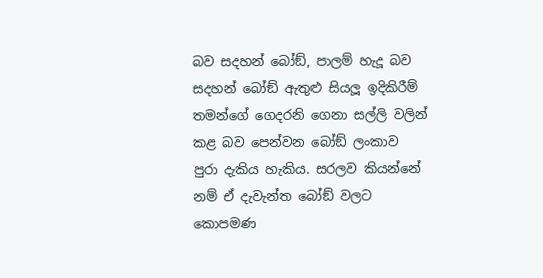බව සදහන් බෝඞ්, පාලම් හැදූ බව සදහන් බෝඞ් ඇතුළු සියලූ ඉදිකිරීම් තමන්ගේ ගෙදරනි ගෙනා සල්ලි වලින් කළ බව පෙන්වන බෝඞ් ලංකාව පුරා දැකිය හැකිය. සරලව කියන්නේ නම් ඒ දැවැන්ත බෝඞ් වලට කොපමණ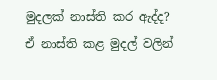මුදලක් නාස්ති කර ඇද්ද? ඒ නාස්ති කළ මුදල් වලින්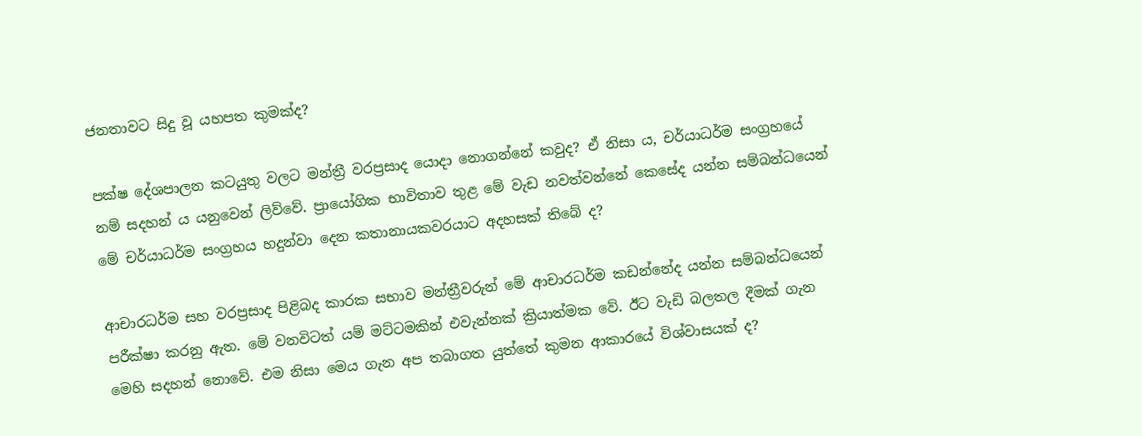ජනතාවට සිදු වූ යහපත කුමක්ද?

පක්ෂ දේශපාලන කටයුතු වලට මන්ත්‍රී වරප්‍රසාද යොදා නොගන්නේ කවුද? ඒ නිසා ය, චර්යාධර්ම සංග්‍රහයේ නම් සදහන් ය යනුවෙන් ලිව්වේ. ප්‍රායෝගික භාවිතාව තුළ මේ වැඩ නවත්වන්නේ කෙසේද යන්න සම්බන්ධයෙන් මේ චර්යාධර්ම සංග්‍රහය හදුන්වා දෙන කතානායකවරයාට අදහසක් තිබේ ද?

ආචාරධර්ම සහ වරප්‍රසාද පිළිබද කාරක සභාව මන්ත්‍රීවරුන් මේ ආචාරධර්ම කඩන්නේද යන්න සම්බන්ධයෙන් පරීක්ෂා කරනු ඇත. මේ වනවිටත් යම් මට්ටමකින් එවැන්නක් ක්‍රියාත්මක වේ. ඊට වැඩි බලතල දීමක් ගැන මෙහි සදහන් නොවේ. එම නිසා මෙය ගැන අප තබාගත යුත්තේ කුමන ආකාරයේ විශ්වාසයක් ද?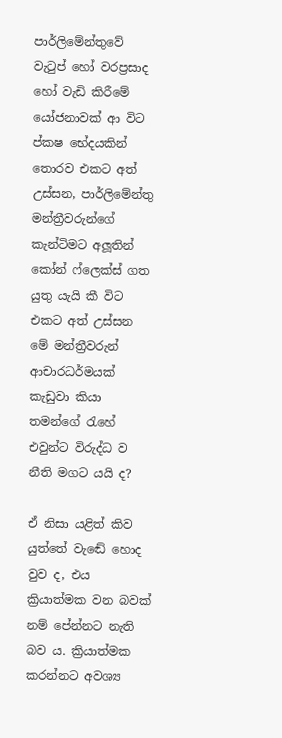පාර්ලිමේන්තුවේ වැටුප් හෝ වරප්‍රසාද හෝ වැඩි කිරීමේ යෝජනාවක් ආ විට ප්කෂ භේදයකින් තොරව එකට අත් උස්සන, පාර්ලිමේන්තු මන්ත්‍රීවරුන්ගේ කැන්ටිමට අලූතින් කෝන් ෆ්ලෙක්ස් ගත යුතු යැයි කී විට එකට අත් උස්සන මේ මන්ත්‍රීවරුන් ආචාරධර්මයක් කැඩුවා කියා තමන්ගේ රැහේ එවුන්ට විරුද්ධ ව නීති මගට යයි ද?

ඒ නිසා යළිත් කිව යුත්තේ වැඬේ හොද වුව ද, එය ක්‍රියාත්මක වන බවක් නම් පේන්නට නැති බව ය. ක්‍රියාත්මක කරන්නට අවශ්‍ය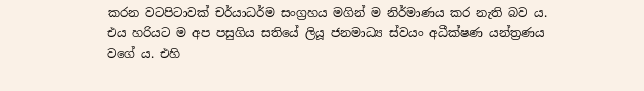කරන වටපිටාවක් චර්යාධර්ම සංග්‍රහය මගින් ම නිර්මාණය කර නැති බව ය. එය හරියට ම අප පසුගිය සතියේ ලියූ ජනමාධ්‍ය ස්වයං අධීක්ෂණ යන්ත්‍රණය වගේ ය. එහි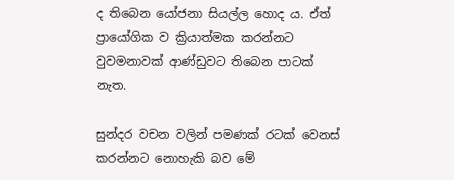ද තිබෙන යෝජනා සියල්ල හොද ය. ඒත් ප්‍රායෝගික ව ක්‍රියාත්මක කරන්නට වුවමනාවක් ආණ්ඩුවට තිබෙන පාටක් නැත.

සුන්දර වචන වලින් පමණක් රටක් වෙනස් කරන්නට නොහැකි බව මේ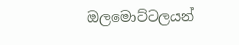ඔලමොට්ටලයන්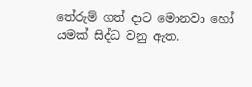තේරුම් ගත් දාට මොනවා හෝ යමක් සිද්ධ වනු ඇත.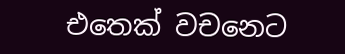එතෙක් වචනෙට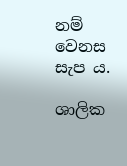නම් වෙනස සැප ය.

ශාලික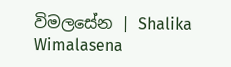විමලසේන | Shalika Wimalasena